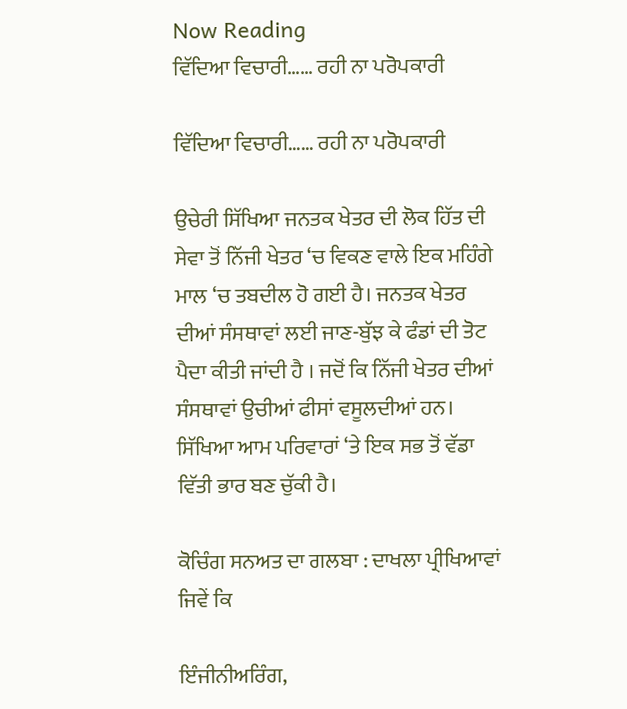Now Reading
ਵਿੱਦਿਆ ਵਿਚਾਰੀ…… ਰਹੀ ਨਾ ਪਰੋਪਕਾਰੀ

ਵਿੱਦਿਆ ਵਿਚਾਰੀ…… ਰਹੀ ਨਾ ਪਰੋਪਕਾਰੀ

ਉਚੇਰੀ ਸਿੱਖਿਆ ਜਨਤਕ ਖੇਤਰ ਦੀ ਲੋਕ ਹਿੱਤ ਦੀ ਸੇਵਾ ਤੋਂ ਨਿੱਜੀ ਖੇਤਰ ‘ਚ ਵਿਕਣ ਵਾਲੇ ਇਕ ਮਹਿੰਗੇ ਮਾਲ ‘ਚ ਤਬਦੀਲ ਹੋ ਗਈ ਹੈ। ਜਨਤਕ ਖੇਤਰ ਦੀਆਂ ਸੰਸਥਾਵਾਂ ਲਈ ਜਾਣ-ਬੁੱਝ ਕੇ ਫੰਡਾਂ ਦੀ ਤੋਟ ਪੈਦਾ ਕੀਤੀ ਜਾਂਦੀ ਹੈ । ਜਦੋਂ ਕਿ ਨਿੱਜੀ ਖੇਤਰ ਦੀਆਂ ਸੰਸਥਾਵਾਂ ਉਚੀਆਂ ਫੀਸਾਂ ਵਸੂਲਦੀਆਂ ਹਨ। ਸਿੱਖਿਆ ਆਮ ਪਰਿਵਾਰਾਂ ‘ਤੇ ਇਕ ਸਭ ਤੋਂ ਵੱਡਾ ਵਿੱਤੀ ਭਾਰ ਬਣ ਚੁੱਕੀ ਹੈ।

ਕੋਚਿੰਗ ਸਨਅਤ ਦਾ ਗਲਬਾ : ਦਾਖਲਾ ਪ੍ਰੀਖਿਆਵਾਂ ਜਿਵੇਂ ਕਿ

ਇੰਜੀਨੀਅਰਿੰਗ,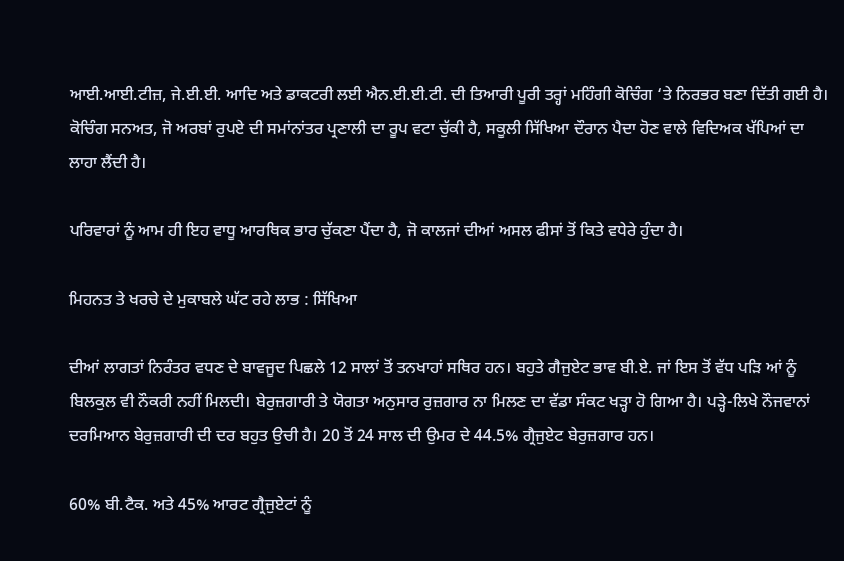ਆਈ.ਆਈ.ਟੀਜ਼, ਜੇ.ਈ.ਈ. ਆਦਿ ਅਤੇ ਡਾਕਟਰੀ ਲਈ ਐਨ.ਈ.ਈ.ਟੀ. ਦੀ ਤਿਆਰੀ ਪੂਰੀ ਤਰ੍ਹਾਂ ਮਹਿੰਗੀ ਕੋਚਿੰਗ ‘ਤੇ ਨਿਰਭਰ ਬਣਾ ਦਿੱਤੀ ਗਈ ਹੈ। ਕੋਚਿੰਗ ਸਨਅਤ, ਜੋ ਅਰਬਾਂ ਰੁਪਏ ਦੀ ਸਮਾਂਨਾਂਤਰ ਪ੍ਰਣਾਲੀ ਦਾ ਰੂਪ ਵਟਾ ਚੁੱਕੀ ਹੈ, ਸਕੂਲੀ ਸਿੱਖਿਆ ਦੌਰਾਨ ਪੈਦਾ ਹੋਣ ਵਾਲੇ ਵਿਦਿਅਕ ਖੱਪਿਆਂ ਦਾ ਲਾਹਾ ਲੈਂਦੀ ਹੈ।

ਪਰਿਵਾਰਾਂ ਨੂੰ ਆਮ ਹੀ ਇਹ ਵਾਧੂ ਆਰਥਿਕ ਭਾਰ ਚੁੱਕਣਾ ਪੈਂਦਾ ਹੈ, ਜੋ ਕਾਲਜਾਂ ਦੀਆਂ ਅਸਲ ਫੀਸਾਂ ਤੋਂ ਕਿਤੇ ਵਧੇਰੇ ਹੁੰਦਾ ਹੈ।

ਮਿਹਨਤ ਤੇ ਖਰਚੇ ਦੇ ਮੁਕਾਬਲੇ ਘੱਟ ਰਹੇ ਲਾਭ : ਸਿੱਖਿਆ

ਦੀਆਂ ਲਾਗਤਾਂ ਨਿਰੰਤਰ ਵਧਣ ਦੇ ਬਾਵਜੂਦ ਪਿਛਲੇ 12 ਸਾਲਾਂ ਤੋਂ ਤਨਖਾਹਾਂ ਸਥਿਰ ਹਨ। ਬਹੁਤੇ ਗੈਜੁਏਟ ਭਾਵ ਬੀ.ਏ. ਜਾਂ ਇਸ ਤੋਂ ਵੱਧ ਪੜਿ ਆਂ ਨੂੰ ਬਿਲਕੁਲ ਵੀ ਨੌਕਰੀ ਨਹੀਂ ਮਿਲਦੀ। ਬੇਰੁਜ਼ਗਾਰੀ ਤੇ ਯੋਗਤਾ ਅਨੁਸਾਰ ਰੁਜ਼ਗਾਰ ਨਾ ਮਿਲਣ ਦਾ ਵੱਡਾ ਸੰਕਟ ਖੜ੍ਹਾ ਹੋ ਗਿਆ ਹੈ। ਪੜ੍ਹੇ-ਲਿਖੇ ਨੌਜਵਾਨਾਂ ਦਰਮਿਆਨ ਬੇਰੁਜ਼ਗਾਰੀ ਦੀ ਦਰ ਬਹੁਤ ਉਚੀ ਹੈ। 20 ਤੋਂ 24 ਸਾਲ ਦੀ ਉਮਰ ਦੇ 44.5% ਗ੍ਰੈਜੁਏਟ ਬੇਰੁਜ਼ਗਾਰ ਹਨ।

60% ਬੀ.ਟੈਕ. ਅਤੇ 45% ਆਰਟ ਗ੍ਰੈਜੁਏਟਾਂ ਨੂੰ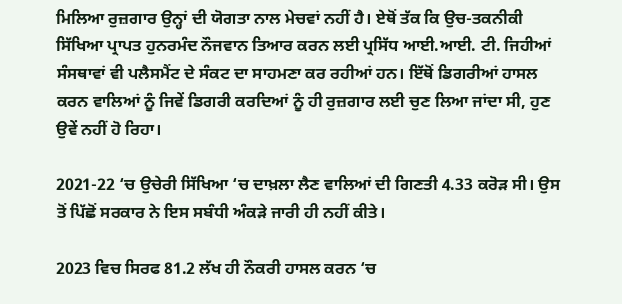ਮਿਲਿਆ ਰੁਜ਼ਗਾਰ ਉਨ੍ਹਾਂ ਦੀ ਯੋਗਤਾ ਨਾਲ ਮੇਚਵਾਂ ਨਹੀਂ ਹੈ। ਏਥੋਂ ਤੱਕ ਕਿ ਉਚ-ਤਕਨੀਕੀ ਸਿੱਖਿਆ ਪ੍ਰਾਪਤ ਹੁਨਰਮੰਦ ਨੌਜਵਾਨ ਤਿਆਰ ਕਰਨ ਲਈ ਪ੍ਰਸਿੱਧ ਆਈ.ਆਈ. ਟੀ. ਜਿਹੀਆਂ ਸੰਸਥਾਵਾਂ ਵੀ ਪਲੈਸਮੈਂਟ ਦੇ ਸੰਕਟ ਦਾ ਸਾਹਮਣਾ ਕਰ ਰਹੀਆਂ ਹਨ। ਇੱਥੋਂ ਡਿਗਰੀਆਂ ਹਾਸਲ ਕਰਨ ਵਾਲਿਆਂ ਨੂੰ ਜਿਵੇਂ ਡਿਗਰੀ ਕਰਦਿਆਂ ਨੂੰ ਹੀ ਰੁਜ਼ਗਾਰ ਲਈ ਚੁਣ ਲਿਆ ਜਾਂਦਾ ਸੀ, ਹੁਣ ਉਵੇਂ ਨਹੀਂ ਹੋ ਰਿਹਾ।

2021-22 ‘ਚ ਉਚੇਰੀ ਸਿੱਖਿਆ ‘ਚ ਦਾਖ਼ਲਾ ਲੈਣ ਵਾਲਿਆਂ ਦੀ ਗਿਣਤੀ 4.33 ਕਰੋੜ ਸੀ। ਉਸ ਤੋਂ ਪਿੱਛੋਂ ਸਰਕਾਰ ਨੇ ਇਸ ਸਬੰਧੀ ਅੰਕੜੇ ਜਾਰੀ ਹੀ ਨਹੀਂ ਕੀਤੇ।

2023 ਵਿਚ ਸਿਰਫ 81.2 ਲੱਖ ਹੀ ਨੌਕਰੀ ਹਾਸਲ ਕਰਨ ‘ਚ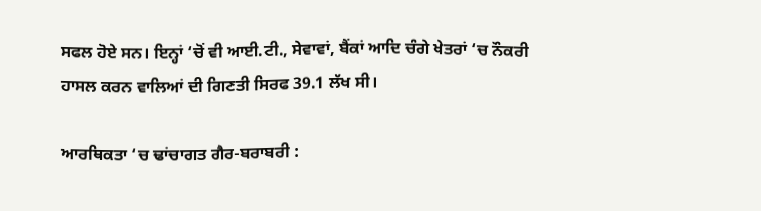ਸਫਲ ਹੋਏ ਸਨ। ਇਨ੍ਹਾਂ ‘ਚੋਂ ਵੀ ਆਈ.ਟੀ., ਸੇਵਾਵਾਂ, ਬੈਂਕਾਂ ਆਦਿ ਚੰਗੇ ਖੇਤਰਾਂ ‘ਚ ਨੌਕਰੀ ਹਾਸਲ ਕਰਨ ਵਾਲਿਆਂ ਦੀ ਗਿਣਤੀ ਸਿਰਫ 39.1 ਲੱਖ ਸੀ।

ਆਰਥਿਕਤਾ ‘ਚ ਢਾਂਚਾਗਤ ਗੈਰ-ਬਰਾਬਰੀ :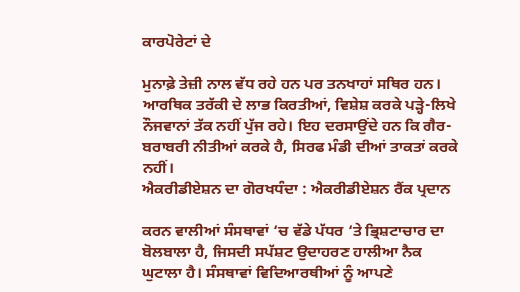ਕਾਰਪੋਰੇਟਾਂ ਦੇ

ਮੁਨਾਫ਼ੇ ਤੇਜ਼ੀ ਨਾਲ ਵੱਧ ਰਹੇ ਹਨ ਪਰ ਤਨਖਾਹਾਂ ਸਥਿਰ ਹਨ। ਆਰਥਿਕ ਤਰੱਕੀ ਦੇ ਲਾਭ ਕਿਰਤੀਆਂ, ਵਿਸ਼ੇਸ਼ ਕਰਕੇ ਪੜ੍ਹੇ-ਲਿਖੇ ਨੌਜਵਾਨਾਂ ਤੱਕ ਨਹੀਂ ਪੁੱਜ ਰਹੇ। ਇਹ ਦਰਸਾਉਂਦੇ ਹਨ ਕਿ ਗੈਰ-ਬਰਾਬਰੀ ਨੀਤੀਆਂ ਕਰਕੇ ਹੈ, ਸਿਰਫ ਮੰਡੀ ਦੀਆਂ ਤਾਕਤਾਂ ਕਰਕੇ ਨਹੀਂ।
ਐਕਰੀਡੀਏਸ਼ਨ ਦਾ ਗੋਰਖਧੰਦਾ : ਐਕਰੀਡੀਏਸ਼ਨ ਰੈਂਕ ਪ੍ਰਦਾਨ

ਕਰਨ ਵਾਲੀਆਂ ਸੰਸਥਾਵਾਂ ‘ਚ ਵੱਡੇ ਪੱਧਰ ‘ਤੇ ਭ੍ਰਿਸ਼ਟਾਚਾਰ ਦਾ ਬੋਲਬਾਲਾ ਹੈ, ਜਿਸਦੀ ਸਪੱਸ਼ਟ ਉਦਾਹਰਣ ਹਾਲੀਆ ਨੈਕ ਘੁਟਾਲਾ ਹੈ। ਸੰਸਥਾਵਾਂ ਵਿਦਿਆਰਥੀਆਂ ਨੂੰ ਆਪਣੇ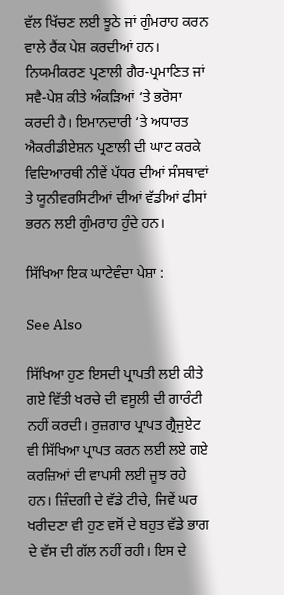ਵੱਲ ਖਿੱਚਣ ਲਈ ਝੂਠੇ ਜਾਂ ਗੁੰਮਰਾਹ ਕਰਨ ਵਾਲੇ ਰੈਂਕ ਪੇਸ਼ ਕਰਦੀਆਂ ਹਨ। ਨਿਯਮੀਕਰਣ ਪ੍ਰਣਾਲੀ ਗੈਰ-ਪ੍ਰਮਾਣਿਤ ਜਾਂ ਸਵੈ-ਪੇਸ਼ ਕੀਤੇ ਅੰਕੜਿਆਂ ‘ਤੇ ਭਰੋਸਾ ਕਰਦੀ ਹੈ। ਇਮਾਨਦਾਰੀ ‘ਤੇ ਅਧਾਰਤ ਐਕਰੀਡੀਏਸ਼ਨ ਪ੍ਰਣਾਲੀ ਦੀ ਘਾਟ ਕਰਕੇ ਵਿਦਿਆਰਥੀ ਨੀਵੇਂ ਪੱਧਰ ਦੀਆਂ ਸੰਸਥਾਵਾਂ ਤੇ ਯੂਨੀਵਰਸਿਟੀਆਂ ਦੀਆਂ ਵੱਡੀਆਂ ਫੀਸਾਂ ਭਰਨ ਲਈ ਗੁੰਮਰਾਹ ਹੁੰਦੇ ਹਨ।

ਸਿੱਖਿਆ ਇਕ ਘਾਟੇਵੰਦਾ ਪੇਸ਼ਾ :

See Also

ਸਿੱਖਿਆ ਹੁਣ ਇਸਦੀ ਪ੍ਰਾਪਤੀ ਲਈ ਕੀਤੇ ਗਏ ਵਿੱਤੀ ਖਰਚੇ ਦੀ ਵਸੂਲੀ ਦੀ ਗਾਰੰਟੀ ਨਹੀਂ ਕਰਦੀ। ਰੁਜ਼ਗਾਰ ਪ੍ਰਾਪਤ ਗ੍ਰੈਜੁਏਟ ਵੀ ਸਿੱਖਿਆ ਪ੍ਰਾਪਤ ਕਰਨ ਲਈ ਲਏ ਗਏ ਕਰਜ਼ਿਆਂ ਦੀ ਵਾਪਸੀ ਲਈ ਜੂਝ ਰਹੇ ਹਨ। ਜ਼ਿੰਦਗੀ ਦੇ ਵੱਡੇ ਟੀਚੇ, ਜਿਵੇਂ ਘਰ ਖਰੀਦਣਾ ਵੀ ਹੁਣ ਵਸੋਂ ਦੇ ਬਹੁਤ ਵੱਡੇ ਭਾਗ ਦੇ ਵੱਸ ਦੀ ਗੱਲ ਨਹੀਂ ਰਹੀ। ਇਸ ਦੇ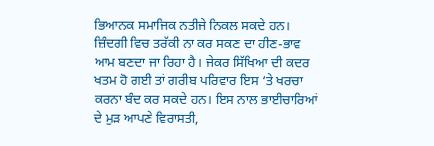ਭਿਆਨਕ ਸਮਾਜਿਕ ਨਤੀਜੇ ਨਿਕਲ ਸਕਦੇ ਹਨ। ਜ਼ਿੰਦਗੀ ਵਿਚ ਤਰੱਕੀ ਨਾ ਕਰ ਸਕਣ ਦਾ ਹੀਣ-ਭਾਵ ਆਮ ਬਣਦਾ ਜਾ ਰਿਹਾ ਹੈ। ਜੇਕਰ ਸਿੱਖਿਆ ਦੀ ਕਦਰ ਖਤਮ ਹੋ ਗਈ ਤਾਂ ਗਰੀਬ ਪਰਿਵਾਰ ਇਸ ‘ਤੇ ਖਰਚਾ ਕਰਨਾ ਬੰਦ ਕਰ ਸਕਦੇ ਹਨ। ਇਸ ਨਾਲ ਭਾਈਚਾਰਿਆਂ ਦੇ ਮੁੜ ਆਪਣੇ ਵਿਰਾਸਤੀ,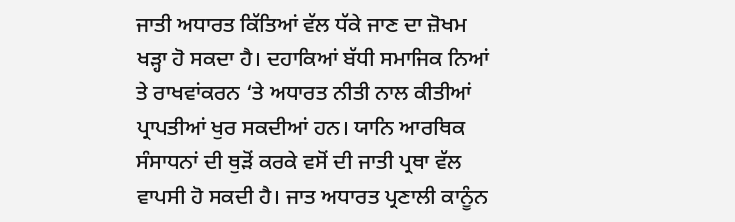ਜਾਤੀ ਅਧਾਰਤ ਕਿੱਤਿਆਂ ਵੱਲ ਧੱਕੇ ਜਾਣ ਦਾ ਜ਼ੋਖਮ ਖੜ੍ਹਾ ਹੋ ਸਕਦਾ ਹੈ। ਦਹਾਕਿਆਂ ਬੱਧੀ ਸਮਾਜਿਕ ਨਿਆਂ ਤੇ ਰਾਖਵਾਂਕਰਨ ‘ਤੇ ਅਧਾਰਤ ਨੀਤੀ ਨਾਲ ਕੀਤੀਆਂ ਪ੍ਰਾਪਤੀਆਂ ਖੁਰ ਸਕਦੀਆਂ ਹਨ। ਯਾਨਿ ਆਰਥਿਕ ਸੰਸਾਧਨਾਂ ਦੀ ਥੁੜੋਂ ਕਰਕੇ ਵਸੋਂ ਦੀ ਜਾਤੀ ਪ੍ਰਥਾ ਵੱਲ ਵਾਪਸੀ ਹੋ ਸਕਦੀ ਹੈ। ਜਾਤ ਅਧਾਰਤ ਪ੍ਰਣਾਲੀ ਕਾਨੂੰਨ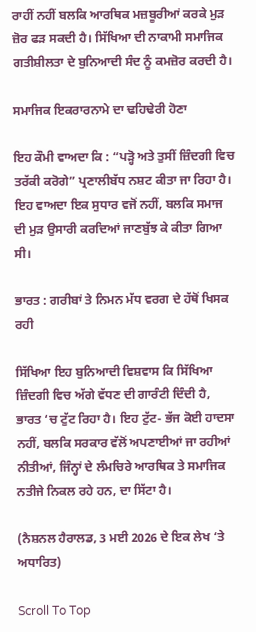ਰਾਹੀਂ ਨਹੀਂ ਬਲਕਿ ਆਰਥਿਕ ਮਜ਼ਬੂਰੀਆਂ ਕਰਕੇ ਮੁੜ ਜ਼ੋਰ ਫੜ ਸਕਦੀ ਹੈ। ਸਿੱਖਿਆ ਦੀ ਨਾਕਾਮੀ ਸਮਾਜਿਕ ਗਤੀਸ਼ੀਲਤਾ ਦੇ ਬੁਨਿਆਦੀ ਸੰਦ ਨੂੰ ਕਮਜ਼ੋਰ ਕਰਦੀ ਹੈ।

ਸਮਾਜਿਕ ਇਕਰਾਰਨਾਮੇ ਦਾ ਢਹਿਢੇਰੀ ਹੋਣਾ

ਇਹ ਕੌਮੀ ਵਾਅਦਾ ਕਿ : “ਪੜ੍ਹੋ ਅਤੇ ਤੁਸੀਂ ਜ਼ਿੰਦਗੀ ਵਿਚ ਤਰੱਕੀ ਕਰੋਗੇ” ਪ੍ਰਣਾਲੀਬੱਧ ਨਸ਼ਟ ਕੀਤਾ ਜਾ ਰਿਹਾ ਹੈ। ਇਹ ਵਾਅਦਾ ਇਕ ਸੁਧਾਰ ਵਜੋਂ ਨਹੀਂ, ਬਲਕਿ ਸਮਾਜ ਦੀ ਮੁੜ ਉਸਾਰੀ ਕਰਦਿਆਂ ਜਾਣਬੁੱਝ ਕੇ ਕੀਤਾ ਗਿਆ ਸੀ।

ਭਾਰਤ : ਗਰੀਬਾਂ ਤੇ ਨਿਮਨ ਮੱਧ ਵਰਗ ਦੇ ਹੱਥੋਂ ਖਿਸਕ ਰਹੀ

ਸਿੱਖਿਆ ਇਹ ਬੁਨਿਆਦੀ ਵਿਸ਼ਵਾਸ ਕਿ ਸਿੱਖਿਆ ਜ਼ਿੰਦਗੀ ਵਿਚ ਅੱਗੇ ਵੱਧਣ ਦੀ ਗਾਰੰਟੀ ਦਿੰਦੀ ਹੈ, ਭਾਰਤ ‘ਚ ਟੁੱਟ ਰਿਹਾ ਹੈ। ਇਹ ਟੁੱਟ- ਭੱਜ ਕੋਈ ਹਾਦਸਾ ਨਹੀਂ, ਬਲਕਿ ਸਰਕਾਰ ਵੱਲੋਂ ਅਪਣਾਈਆਂ ਜਾ ਰਹੀਆਂ ਨੀਤੀਆਂ, ਜਿੰਨ੍ਹਾਂ ਦੇ ਲੰਮਚਿਰੇ ਆਰਥਿਕ ਤੇ ਸਮਾਜਿਕ ਨਤੀਜੇ ਨਿਕਲ ਰਹੇ ਹਨ, ਦਾ ਸਿੱਟਾ ਹੈ।

(ਨੈਸ਼ਨਲ ਹੈਰਾਲਡ, 3 ਮਈ 2026 ਦੇ ਇਕ ਲੇਖ ‘ਤੇ ਅਧਾਰਿਤ)

Scroll To Top